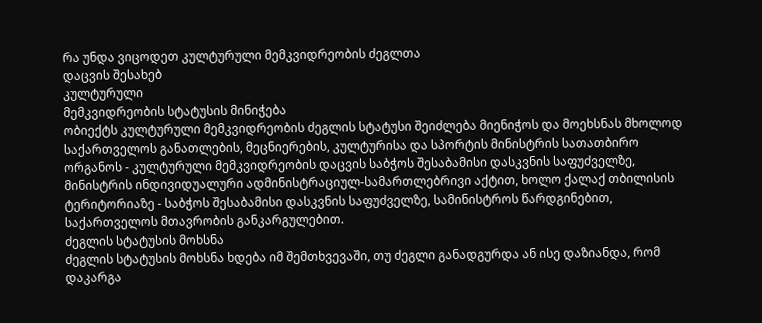რა უნდა ვიცოდეთ კულტურული მემკვიდრეობის ძეგლთა
დაცვის შესახებ
კულტურული
მემკვიდრეობის სტატუსის მინიჭება
ობიექტს კულტურული მემკვიდრეობის ძეგლის სტატუსი შეიძლება მიენიჭოს და მოეხსნას მხოლოდ საქართველოს განათლების, მეცნიერების, კულტურისა და სპორტის მინისტრის სათათბირო ორგანოს - კულტურული მემკვიდრეობის დაცვის საბჭოს შესაბამისი დასკვნის საფუძველზე, მინისტრის ინდივიდუალური ადმინისტრაციულ-სამართლებრივი აქტით, ხოლო ქალაქ თბილისის ტერიტორიაზე - საბჭოს შესაბამისი დასკვნის საფუძველზე, სამინისტროს წარდგინებით, საქართველოს მთავრობის განკარგულებით.
ძეგლის სტატუსის მოხსნა
ძეგლის სტატუსის მოხსნა ხდება იმ შემთხვევაში, თუ ძეგლი განადგურდა ან ისე დაზიანდა, რომ დაკარგა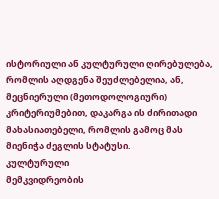ისტორიული ან კულტურული ღირებულება, რომლის აღდგენა შეუძლებელია, ან, მეცნიერული (მეთოდოლოგიური) კრიტერიუმებით, დაკარგა ის ძირითადი მახასიათებელი, რომლის გამოც მას მიენიჭა ძეგლის სტატუსი.
კულტურული
მემკვიდრეობის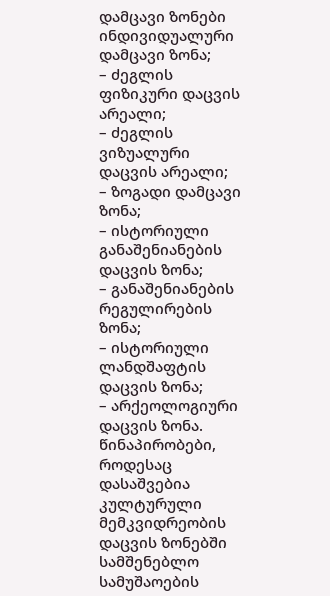დამცავი ზონები
ინდივიდუალური დამცავი ზონა;
– ძეგლის ფიზიკური დაცვის არეალი;
– ძეგლის ვიზუალური დაცვის არეალი;
– ზოგადი დამცავი ზონა;
– ისტორიული განაშენიანების დაცვის ზონა;
– განაშენიანების რეგულირების ზონა;
– ისტორიული ლანდშაფტის დაცვის ზონა;
– არქეოლოგიური დაცვის ზონა.
წინაპირობები, როდესაც დასაშვებია კულტურული მემკვიდრეობის დაცვის ზონებში სამშენებლო სამუშაოების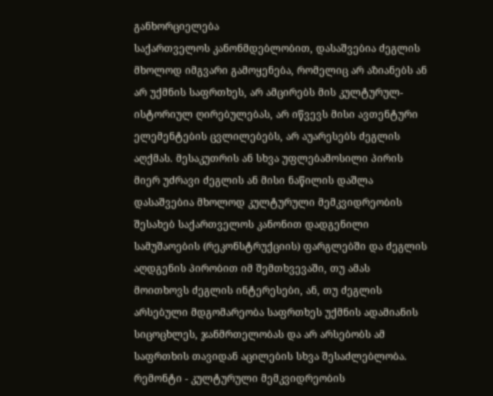განხორციელება
საქართველოს კანონმდებლობით, დასაშვებია ძეგლის მხოლოდ იმგვარი გამოყენება, რომელიც არ აზიანებს ან არ უქმნის საფრთხეს, არ ამცირებს მის კულტურულ-ისტორიულ ღირებულებას, არ იწვევს მისი ავთენტური ელემენტების ცვლილებებს, არ აუარესებს ძეგლის აღქმას. მესაკუთრის ან სხვა უფლებამოსილი პირის მიერ უძრავი ძეგლის ან მისი ნაწილის დაშლა დასაშვებია მხოლოდ კულტურული მემკვიდრეობის შესახებ საქართველოს კანონით დადგენილი სამუშაოების (რეკონსტრუქციის) ფარგლებში და ძეგლის აღდგენის პირობით იმ შემთხვევაში, თუ ამას მოითხოვს ძეგლის ინტერესები, ან, თუ ძეგლის არსებული მდგომარეობა საფრთხეს უქმნის ადამიანის სიცოცხლეს, ჯანმრთელობას და არ არსებობს ამ საფრთხის თავიდან აცილების სხვა შესაძლებლობა.
რემონტი - კულტურული მემკვიდრეობის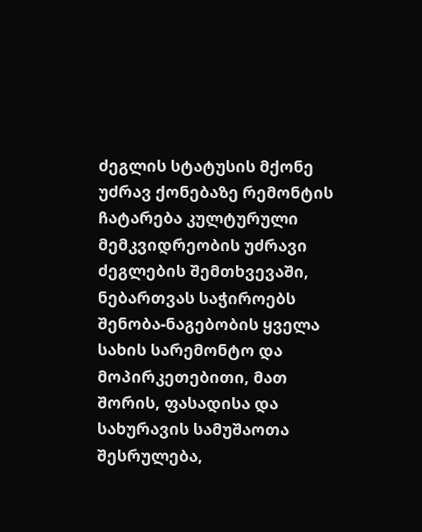ძეგლის სტატუსის მქონე უძრავ ქონებაზე რემონტის ჩატარება კულტურული მემკვიდრეობის უძრავი ძეგლების შემთხვევაში, ნებართვას საჭიროებს შენობა-ნაგებობის ყველა სახის სარემონტო და მოპირკეთებითი, მათ შორის, ფასადისა და სახურავის სამუშაოთა შესრულება,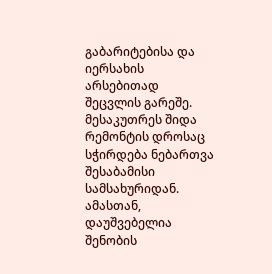გაბარიტებისა და იერსახის არსებითად შეცვლის გარეშე. მესაკუთრეს შიდა რემონტის დროსაც სჭირდება ნებართვა შესაბამისი სამსახურიდან. ამასთან, დაუშვებელია შენობის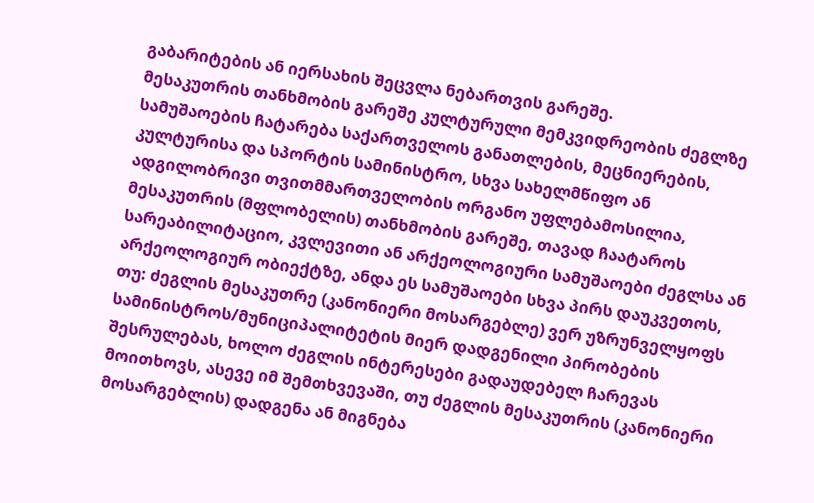გაბარიტების ან იერსახის შეცვლა ნებართვის გარეშე.
მესაკუთრის თანხმობის გარეშე კულტურული მემკვიდრეობის ძეგლზე სამუშაოების ჩატარება საქართველოს განათლების, მეცნიერების, კულტურისა და სპორტის სამინისტრო, სხვა სახელმწიფო ან ადგილობრივი თვითმმართველობის ორგანო უფლებამოსილია, მესაკუთრის (მფლობელის) თანხმობის გარეშე, თავად ჩაატაროს სარეაბილიტაციო, კვლევითი ან არქეოლოგიური სამუშაოები ძეგლსა ან არქეოლოგიურ ობიექტზე, ანდა ეს სამუშაოები სხვა პირს დაუკვეთოს, თუ: ძეგლის მესაკუთრე (კანონიერი მოსარგებლე) ვერ უზრუნველყოფს სამინისტროს/მუნიციპალიტეტის მიერ დადგენილი პირობების შესრულებას, ხოლო ძეგლის ინტერესები გადაუდებელ ჩარევას მოითხოვს, ასევე იმ შემთხვევაში, თუ ძეგლის მესაკუთრის (კანონიერი მოსარგებლის) დადგენა ან მიგნება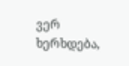ვერ ხერხდება,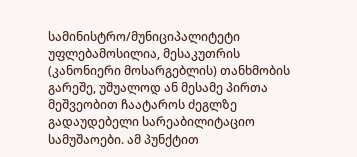სამინისტრო/მუნიციპალიტეტი უფლებამოსილია, მესაკუთრის (კანონიერი მოსარგებლის) თანხმობის გარეშე, უშუალოდ ან მესამე პირთა მეშვეობით ჩაატაროს ძეგლზე გადაუდებელი სარეაბილიტაციო სამუშაოები. ამ პუნქტით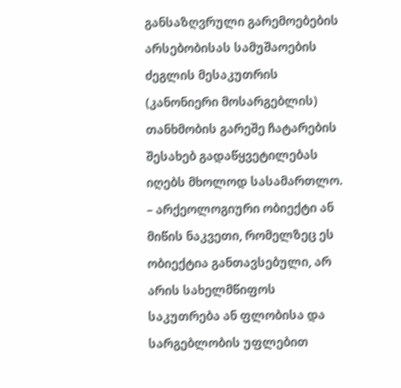განსაზღვრული გარემოებების არსებობისას სამუშაოების ძეგლის მესაკუთრის (კანონიერი მოსარგებლის) თანხმობის გარეშე ჩატარების შესახებ გადაწყვეტილებას იღებს მხოლოდ სასამართლო.
– არქეოლოგიური ობიექტი ან მიწის ნაკვეთი, რომელზეც ეს ობიექტია განთავსებული, არ არის სახელმწიფოს საკუთრება ან ფლობისა და სარგებლობის უფლებით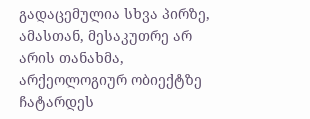გადაცემულია სხვა პირზე, ამასთან, მესაკუთრე არ არის თანახმა, არქეოლოგიურ ობიექტზე ჩატარდეს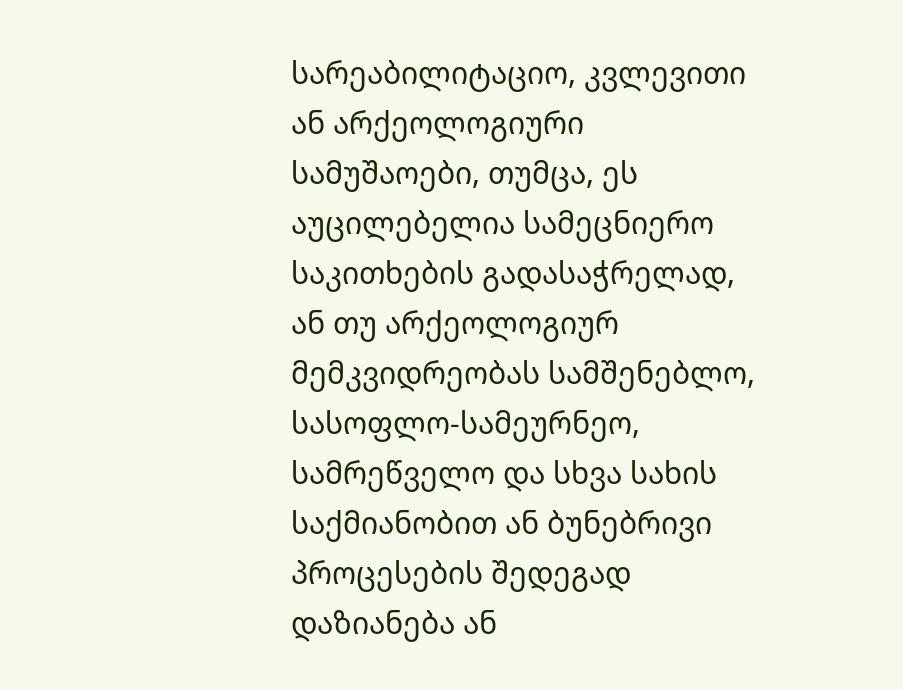სარეაბილიტაციო, კვლევითი ან არქეოლოგიური სამუშაოები, თუმცა, ეს აუცილებელია სამეცნიერო საკითხების გადასაჭრელად, ან თუ არქეოლოგიურ მემკვიდრეობას სამშენებლო, სასოფლო-სამეურნეო, სამრეწველო და სხვა სახის საქმიანობით ან ბუნებრივი პროცესების შედეგად დაზიანება ან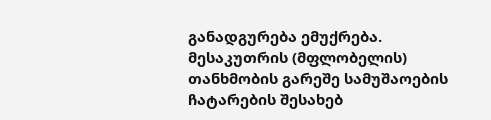განადგურება ემუქრება. მესაკუთრის (მფლობელის) თანხმობის გარეშე სამუშაოების ჩატარების შესახებ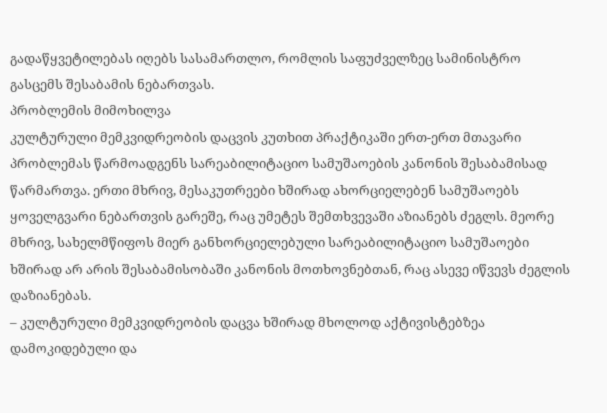გადაწყვეტილებას იღებს სასამართლო, რომლის საფუძველზეც სამინისტრო გასცემს შესაბამის ნებართვას.
პრობლემის მიმოხილვა
კულტურული მემკვიდრეობის დაცვის კუთხით პრაქტიკაში ერთ-ერთ მთავარი პრობლემას წარმოადგენს სარეაბილიტაციო სამუშაოების კანონის შესაბამისად წარმართვა. ერთი მხრივ, მესაკუთრეები ხშირად ახორციელებენ სამუშაოებს ყოველგვარი ნებართვის გარეშე, რაც უმეტეს შემთხვევაში აზიანებს ძეგლს. მეორე მხრივ, სახელმწიფოს მიერ განხორციელებული სარეაბილიტაციო სამუშაოები ხშირად არ არის შესაბამისობაში კანონის მოთხოვნებთან, რაც ასევე იწვევს ძეგლის დაზიანებას.
– კულტურული მემკვიდრეობის დაცვა ხშირად მხოლოდ აქტივისტებზეა დამოკიდებული და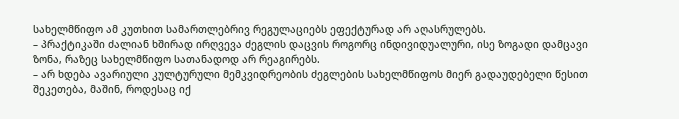სახელმწიფო ამ კუთხით სამართლებრივ რეგულაციებს ეფექტურად არ აღასრულებს.
– პრაქტიკაში ძალიან ხშირად ირღვევა ძეგლის დაცვის როგორც ინდივიდუალური, ისე ზოგადი დამცავი ზონა, რაზეც სახელმწიფო სათანადოდ არ რეაგირებს.
– არ ხდება ავარიული კულტურული მემკვიდრეობის ძეგლების სახელმწიფოს მიერ გადაუდებელი წესით შეკეთება, მაშინ, როდესაც იქ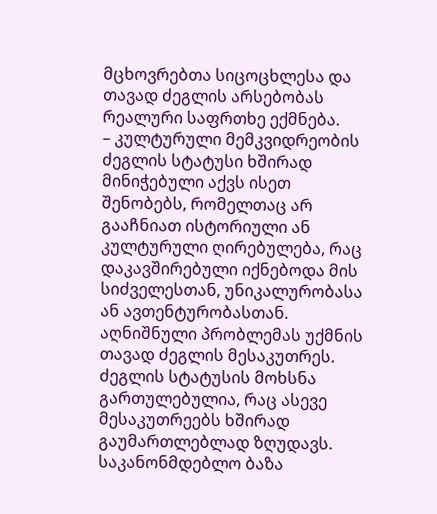მცხოვრებთა სიცოცხლესა და თავად ძეგლის არსებობას რეალური საფრთხე ექმნება.
– კულტურული მემკვიდრეობის ძეგლის სტატუსი ხშირად მინიჭებული აქვს ისეთ შენობებს, რომელთაც არ გააჩნიათ ისტორიული ან კულტურული ღირებულება, რაც დაკავშირებული იქნებოდა მის სიძველესთან, უნიკალურობასა ან ავთენტურობასთან. აღნიშნული პრობლემას უქმნის თავად ძეგლის მესაკუთრეს. ძეგლის სტატუსის მოხსნა გართულებულია, რაც ასევე მესაკუთრეებს ხშირად გაუმართლებლად ზღუდავს.
საკანონმდებლო ბაზა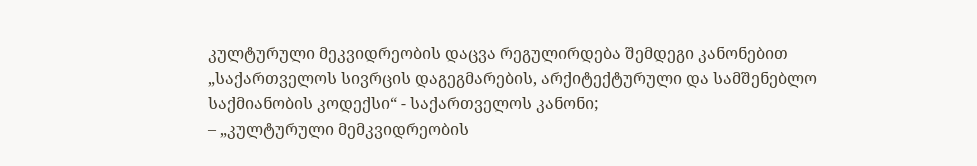კულტურული მეკვიდრეობის დაცვა რეგულირდება შემდეგი კანონებით „საქართველოს სივრცის დაგეგმარების, არქიტექტურული და სამშენებლო საქმიანობის კოდექსი“ - საქართველოს კანონი;
– „კულტურული მემკვიდრეობის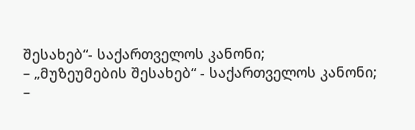შესახებ“- საქართველოს კანონი;
– „მუზეუმების შესახებ“ - საქართველოს კანონი;
–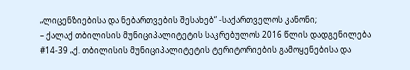„ლიცენზიებისა და ნებართვების შესახებ“ -საქართველოს კანონი;
– ქალაქ თბილისის მუნიციპალიტეტის საკრებულოს 2016 წლის დადგენილება #14-39 „ქ. თბილისის მუნიციპალიტეტის ტერიტორიების გამოყენებისა და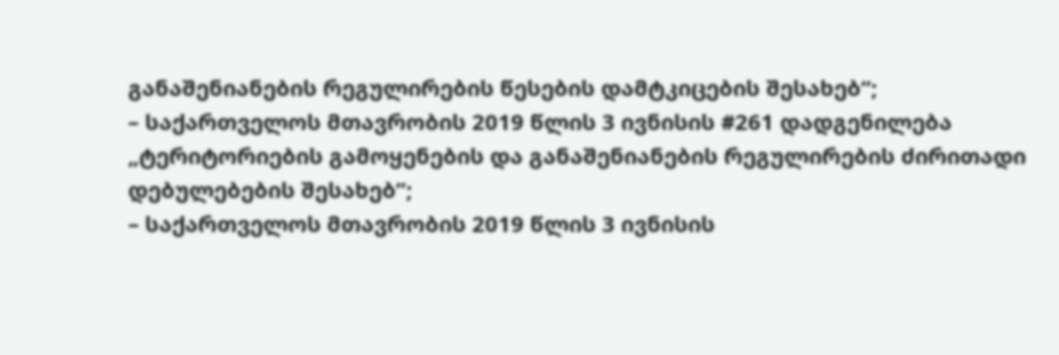განაშენიანების რეგულირების წესების დამტკიცების შესახებ“;
– საქართველოს მთავრობის 2019 წლის 3 ივნისის #261 დადგენილება „ტერიტორიების გამოყენების და განაშენიანების რეგულირების ძირითადი დებულებების შესახებ”;
– საქართველოს მთავრობის 2019 წლის 3 ივნისის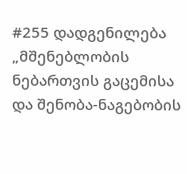#255 დადგენილება „მშენებლობის ნებართვის გაცემისა და შენობა-ნაგებობის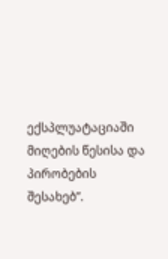ექსპლუატაციაში მიღების წესისა და პირობების შესახებ”.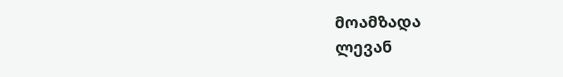მოამზადა
ლევან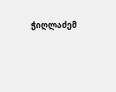ჭიღლაძემ